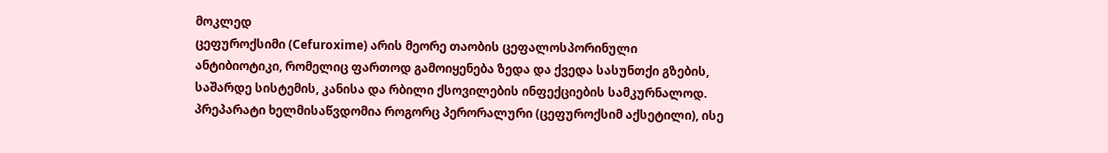მოკლედ
ცეფუროქსიმი (Cefuroxime) არის მეორე თაობის ცეფალოსპორინული ანტიბიოტიკი, რომელიც ფართოდ გამოიყენება ზედა და ქვედა სასუნთქი გზების, საშარდე სისტემის, კანისა და რბილი ქსოვილების ინფექციების სამკურნალოდ. პრეპარატი ხელმისაწვდომია როგორც პერორალური (ცეფუროქსიმ აქსეტილი), ისე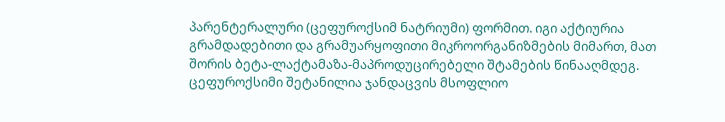პარენტერალური (ცეფუროქსიმ ნატრიუმი) ფორმით. იგი აქტიურია გრამდადებითი და გრამუარყოფითი მიკროორგანიზმების მიმართ, მათ შორის ბეტა-ლაქტამაზა-მაპროდუცირებელი შტამების წინააღმდეგ. ცეფუროქსიმი შეტანილია ჯანდაცვის მსოფლიო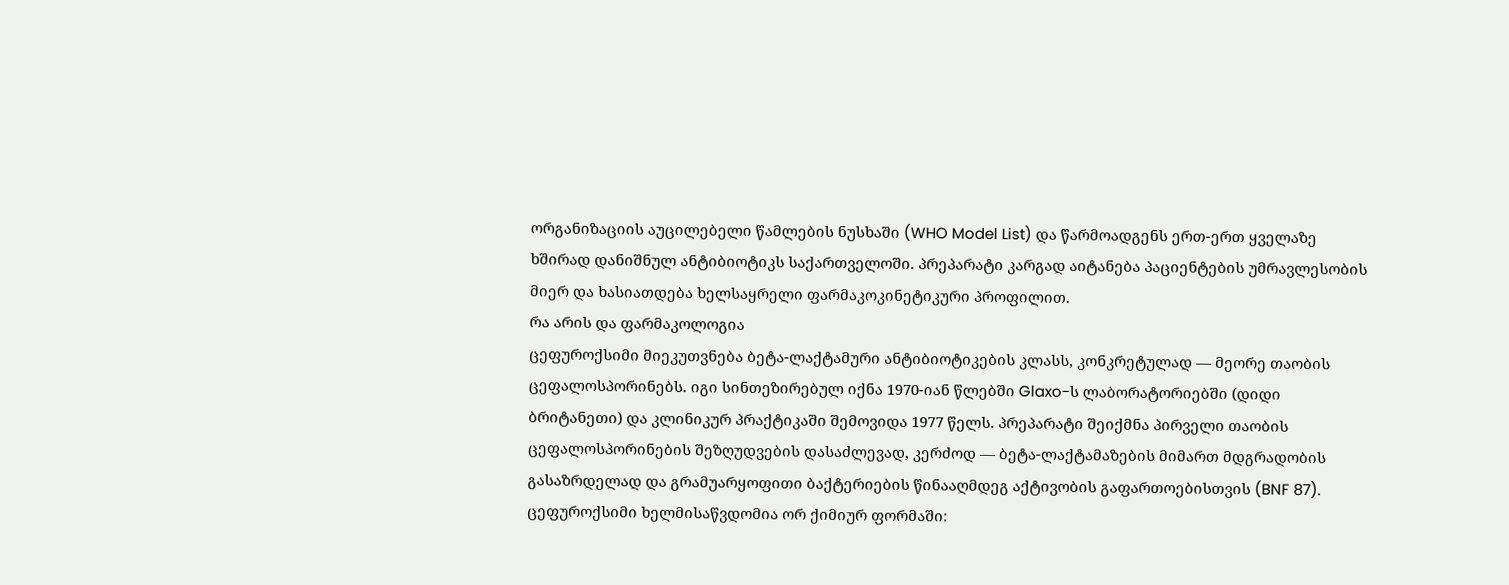ორგანიზაციის აუცილებელი წამლების ნუსხაში (WHO Model List) და წარმოადგენს ერთ-ერთ ყველაზე ხშირად დანიშნულ ანტიბიოტიკს საქართველოში. პრეპარატი კარგად აიტანება პაციენტების უმრავლესობის მიერ და ხასიათდება ხელსაყრელი ფარმაკოკინეტიკური პროფილით.
რა არის და ფარმაკოლოგია
ცეფუროქსიმი მიეკუთვნება ბეტა-ლაქტამური ანტიბიოტიკების კლასს, კონკრეტულად — მეორე თაობის ცეფალოსპორინებს. იგი სინთეზირებულ იქნა 1970-იან წლებში Glaxo-ს ლაბორატორიებში (დიდი ბრიტანეთი) და კლინიკურ პრაქტიკაში შემოვიდა 1977 წელს. პრეპარატი შეიქმნა პირველი თაობის ცეფალოსპორინების შეზღუდვების დასაძლევად, კერძოდ — ბეტა-ლაქტამაზების მიმართ მდგრადობის გასაზრდელად და გრამუარყოფითი ბაქტერიების წინააღმდეგ აქტივობის გაფართოებისთვის (BNF 87).
ცეფუროქსიმი ხელმისაწვდომია ორ ქიმიურ ფორმაში: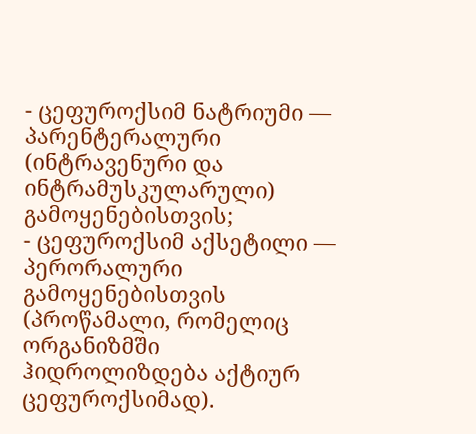- ცეფუროქსიმ ნატრიუმი — პარენტერალური (ინტრავენური და ინტრამუსკულარული) გამოყენებისთვის;
- ცეფუროქსიმ აქსეტილი — პერორალური გამოყენებისთვის (პროწამალი, რომელიც ორგანიზმში ჰიდროლიზდება აქტიურ ცეფუროქსიმად).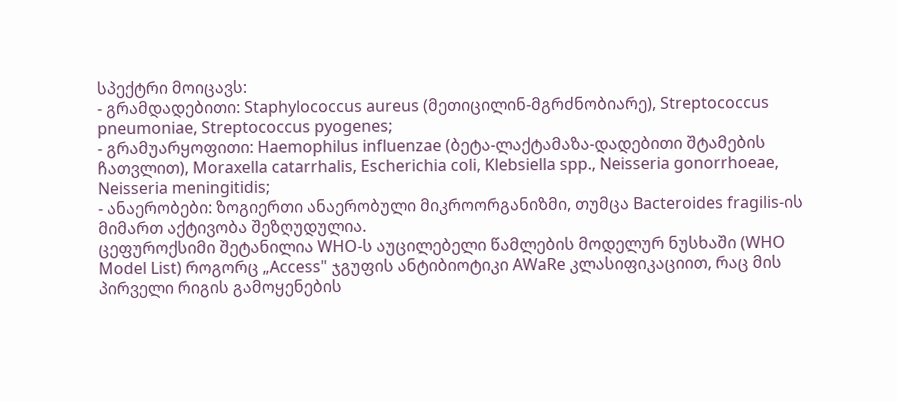სპექტრი მოიცავს:
- გრამდადებითი: Staphylococcus aureus (მეთიცილინ-მგრძნობიარე), Streptococcus pneumoniae, Streptococcus pyogenes;
- გრამუარყოფითი: Haemophilus influenzae (ბეტა-ლაქტამაზა-დადებითი შტამების ჩათვლით), Moraxella catarrhalis, Escherichia coli, Klebsiella spp., Neisseria gonorrhoeae, Neisseria meningitidis;
- ანაერობები: ზოგიერთი ანაერობული მიკროორგანიზმი, თუმცა Bacteroides fragilis-ის მიმართ აქტივობა შეზღუდულია.
ცეფუროქსიმი შეტანილია WHO-ს აუცილებელი წამლების მოდელურ ნუსხაში (WHO Model List) როგორც „Access" ჯგუფის ანტიბიოტიკი AWaRe კლასიფიკაციით, რაც მის პირველი რიგის გამოყენების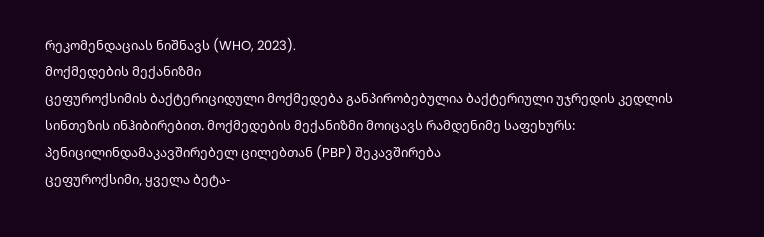რეკომენდაციას ნიშნავს (WHO, 2023).
მოქმედების მექანიზმი
ცეფუროქსიმის ბაქტერიციდული მოქმედება განპირობებულია ბაქტერიული უჯრედის კედლის სინთეზის ინჰიბირებით. მოქმედების მექანიზმი მოიცავს რამდენიმე საფეხურს:
პენიცილინდამაკავშირებელ ცილებთან (PBP) შეკავშირება
ცეფუროქსიმი, ყველა ბეტა-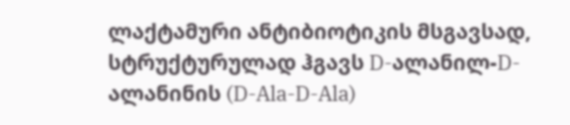ლაქტამური ანტიბიოტიკის მსგავსად, სტრუქტურულად ჰგავს D-ალანილ-D-ალანინის (D-Ala-D-Ala)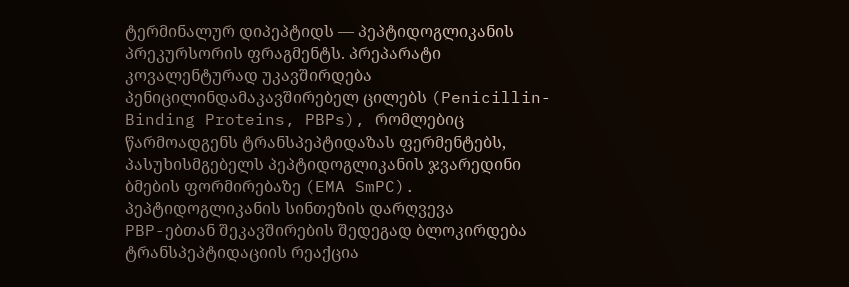ტერმინალურ დიპეპტიდს — პეპტიდოგლიკანის პრეკურსორის ფრაგმენტს. პრეპარატი კოვალენტურად უკავშირდება პენიცილინდამაკავშირებელ ცილებს (Penicillin-Binding Proteins, PBPs), რომლებიც წარმოადგენს ტრანსპეპტიდაზას ფერმენტებს, პასუხისმგებელს პეპტიდოგლიკანის ჯვარედინი ბმების ფორმირებაზე (EMA SmPC).
პეპტიდოგლიკანის სინთეზის დარღვევა
PBP-ებთან შეკავშირების შედეგად ბლოკირდება ტრანსპეპტიდაციის რეაქცია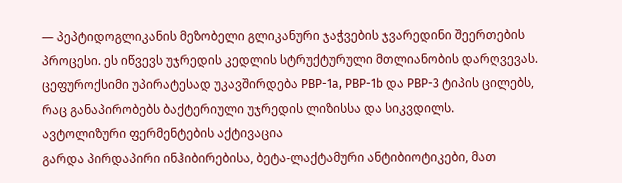— პეპტიდოგლიკანის მეზობელი გლიკანური ჯაჭვების ჯვარედინი შეერთების პროცესი. ეს იწვევს უჯრედის კედლის სტრუქტურული მთლიანობის დარღვევას. ცეფუროქსიმი უპირატესად უკავშირდება PBP-1a, PBP-1b და PBP-3 ტიპის ცილებს, რაც განაპირობებს ბაქტერიული უჯრედის ლიზისსა და სიკვდილს.
ავტოლიზური ფერმენტების აქტივაცია
გარდა პირდაპირი ინჰიბირებისა, ბეტა-ლაქტამური ანტიბიოტიკები, მათ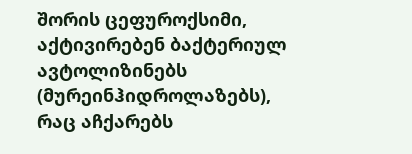შორის ცეფუროქსიმი, აქტივირებენ ბაქტერიულ ავტოლიზინებს (მურეინჰიდროლაზებს), რაც აჩქარებს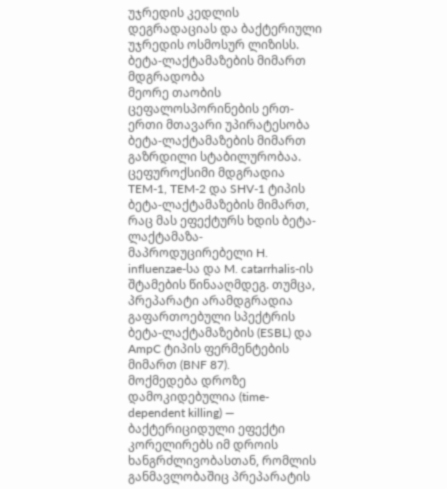უჯრედის კედლის დეგრადაციას და ბაქტერიული უჯრედის ოსმოსურ ლიზისს.
ბეტა-ლაქტამაზების მიმართ მდგრადობა
მეორე თაობის ცეფალოსპორინების ერთ-ერთი მთავარი უპირატესობა ბეტა-ლაქტამაზების მიმართ გაზრდილი სტაბილურობაა. ცეფუროქსიმი მდგრადია TEM-1, TEM-2 და SHV-1 ტიპის ბეტა-ლაქტამაზების მიმართ, რაც მას ეფექტურს ხდის ბეტა-ლაქტამაზა-მაპროდუცირებელი H. influenzae-სა და M. catarrhalis-ის შტამების წინააღმდეგ. თუმცა, პრეპარატი არამდგრადია გაფართოებული სპექტრის ბეტა-ლაქტამაზების (ESBL) და AmpC ტიპის ფერმენტების მიმართ (BNF 87).
მოქმედება დროზე დამოკიდებულია (time-dependent killing) — ბაქტერიციდული ეფექტი კორელირებს იმ დროის ხანგრძლივობასთან, რომლის განმავლობაშიც პრეპარატის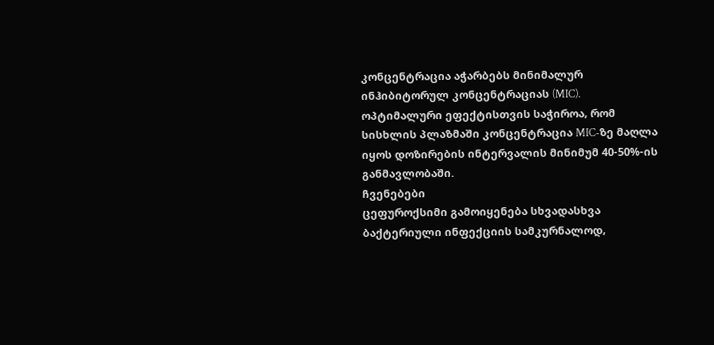კონცენტრაცია აჭარბებს მინიმალურ ინჰიბიტორულ კონცენტრაციას (MIC). ოპტიმალური ეფექტისთვის საჭიროა, რომ სისხლის პლაზმაში კონცენტრაცია MIC-ზე მაღლა იყოს დოზირების ინტერვალის მინიმუმ 40-50%-ის განმავლობაში.
ჩვენებები
ცეფუროქსიმი გამოიყენება სხვადასხვა ბაქტერიული ინფექციის სამკურნალოდ,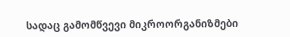სადაც გამომწვევი მიკროორგანიზმები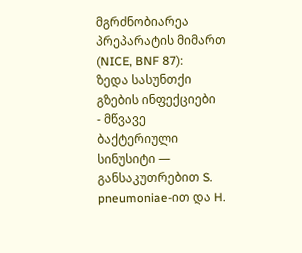მგრძნობიარეა პრეპარატის მიმართ (NICE, BNF 87):
ზედა სასუნთქი გზების ინფექციები
- მწვავე ბაქტერიული სინუსიტი — განსაკუთრებით S. pneumoniae-ით და H.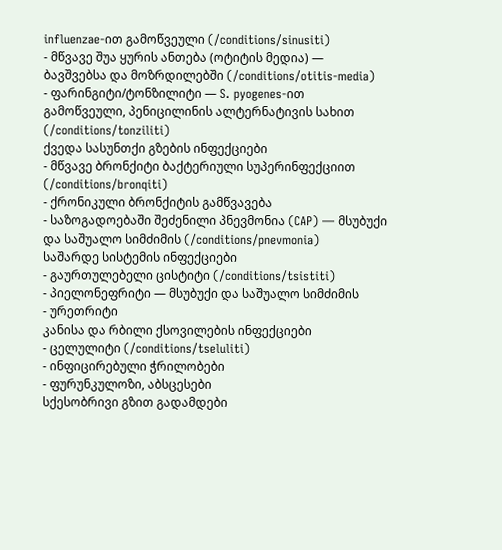influenzae-ით გამოწვეული (/conditions/sinusiti)
- მწვავე შუა ყურის ანთება (ოტიტის მედია) — ბავშვებსა და მოზრდილებში (/conditions/otitis-media)
- ფარინგიტი/ტონზილიტი — S. pyogenes-ით გამოწვეული, პენიცილინის ალტერნატივის სახით (/conditions/tonziliti)
ქვედა სასუნთქი გზების ინფექციები
- მწვავე ბრონქიტი ბაქტერიული სუპერინფექციით (/conditions/bronqiti)
- ქრონიკული ბრონქიტის გამწვავება
- საზოგადოებაში შეძენილი პნევმონია (CAP) — მსუბუქი და საშუალო სიმძიმის (/conditions/pnevmonia)
საშარდე სისტემის ინფექციები
- გაურთულებელი ცისტიტი (/conditions/tsistiti)
- პიელონეფრიტი — მსუბუქი და საშუალო სიმძიმის
- ურეთრიტი
კანისა და რბილი ქსოვილების ინფექციები
- ცელულიტი (/conditions/tseluliti)
- ინფიცირებული ჭრილობები
- ფურუნკულოზი, აბსცესები
სქესობრივი გზით გადამდები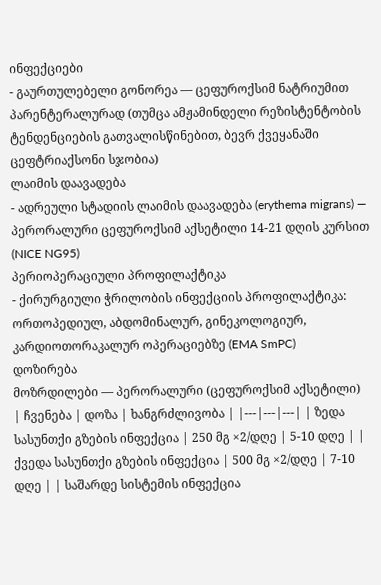ინფექციები
- გაურთულებელი გონორეა — ცეფუროქსიმ ნატრიუმით პარენტერალურად (თუმცა ამჟამინდელი რეზისტენტობის ტენდენციების გათვალისწინებით, ბევრ ქვეყანაში ცეფტრიაქსონი სჯობია)
ლაიმის დაავადება
- ადრეული სტადიის ლაიმის დაავადება (erythema migrans) — პერორალური ცეფუროქსიმ აქსეტილი 14-21 დღის კურსით (NICE NG95)
პერიოპერაციული პროფილაქტიკა
- ქირურგიული ჭრილობის ინფექციის პროფილაქტიკა: ორთოპედიულ, აბდომინალურ, გინეკოლოგიურ, კარდიოთორაკალურ ოპერაციებზე (EMA SmPC)
დოზირება
მოზრდილები — პერორალური (ცეფუროქსიმ აქსეტილი)
| ჩვენება | დოზა | ხანგრძლივობა | |---|---|---| | ზედა სასუნთქი გზების ინფექცია | 250 მგ ×2/დღე | 5-10 დღე | | ქვედა სასუნთქი გზების ინფექცია | 500 მგ ×2/დღე | 7-10 დღე | | საშარდე სისტემის ინფექცია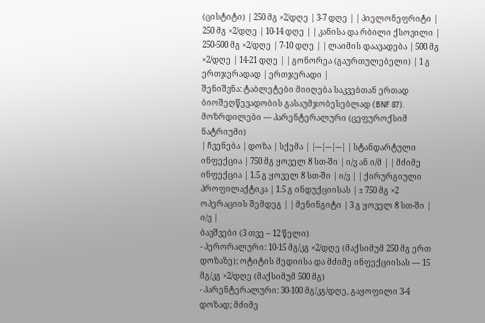(ცისტიტი) | 250 მგ ×2/დღე | 3-7 დღე | | პიელონეფრიტი | 250 მგ ×2/დღე | 10-14 დღე | | კანისა და რბილი ქსოვილი | 250-500 მგ ×2/დღე | 7-10 დღე | | ლაიმის დაავადება | 500 მგ ×2/დღე | 14-21 დღე | | გონორეა (გაურთულებელი) | 1 გ ერთჯერადად | ერთჯერადი |
შენიშვნა: ტაბლეტები მიიღება საკვებთან ერთად ბიოშეღწევადობის გასაუმჯობესებლად (BNF 87).
მოზრდილები — პარენტერალური (ცეფუროქსიმ ნატრიუმი)
| ჩვენება | დოზა | სქემა | |---|---|---| | სტანდარტული ინფექცია | 750 მგ ყოველ 8 სთ-ში | ი/ვ ან ი/მ | | მძიმე ინფექცია | 1.5 გ ყოველ 8 სთ-ში | ი/ვ | | ქირურგიული პროფილაქტიკა | 1.5 გ ინდუქციისას | ± 750 მგ ×2 ოპერაციის შემდეგ | | მენინგიტი | 3 გ ყოველ 8 სთ-ში | ი/ვ |
ბავშვები (3 თვე – 12 წელი)
- პერორალური: 10-15 მგ/კგ ×2/დღე (მაქსიმუმ 250 მგ ერთ დოზაზე); ოტიტის მედიისა და მძიმე ინფექციისას — 15 მგ/კგ ×2/დღე (მაქსიმუმ 500 მგ)
- პარენტერალური: 30-100 მგ/კგ/დღე, გაყოფილი 3-4 დოზად; მძიმე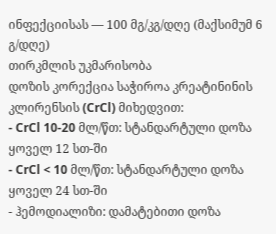ინფექციისას — 100 მგ/კგ/დღე (მაქსიმუმ 6 გ/დღე)
თირკმლის უკმარისობა
დოზის კორექცია საჭიროა კრეატინინის კლირენსის (CrCl) მიხედვით:
- CrCl 10-20 მლ/წთ: სტანდარტული დოზა ყოველ 12 სთ-ში
- CrCl < 10 მლ/წთ: სტანდარტული დოზა ყოველ 24 სთ-ში
- ჰემოდიალიზი: დამატებითი დოზა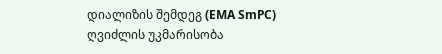დიალიზის შემდეგ (EMA SmPC)
ღვიძლის უკმარისობა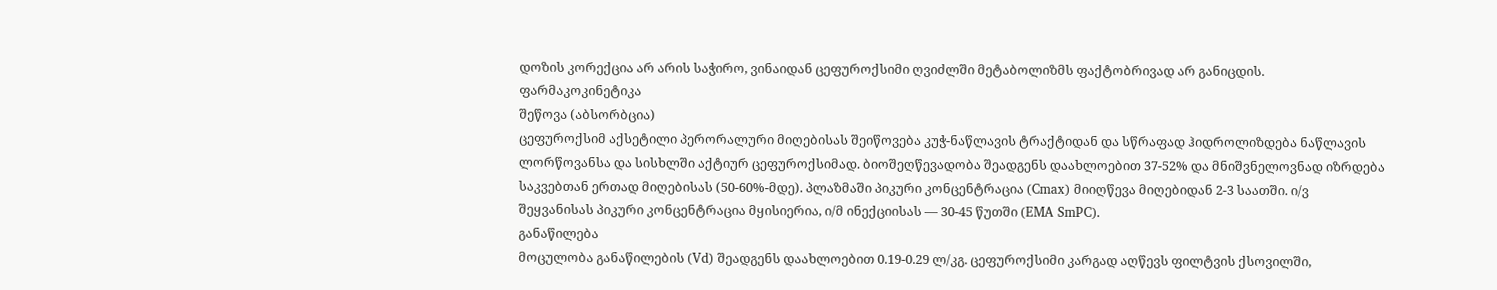დოზის კორექცია არ არის საჭირო, ვინაიდან ცეფუროქსიმი ღვიძლში მეტაბოლიზმს ფაქტობრივად არ განიცდის.
ფარმაკოკინეტიკა
შეწოვა (აბსორბცია)
ცეფუროქსიმ აქსეტილი პერორალური მიღებისას შეიწოვება კუჭ-ნაწლავის ტრაქტიდან და სწრაფად ჰიდროლიზდება ნაწლავის ლორწოვანსა და სისხლში აქტიურ ცეფუროქსიმად. ბიოშეღწევადობა შეადგენს დაახლოებით 37-52% და მნიშვნელოვნად იზრდება საკვებთან ერთად მიღებისას (50-60%-მდე). პლაზმაში პიკური კონცენტრაცია (Cmax) მიიღწევა მიღებიდან 2-3 საათში. ი/ვ შეყვანისას პიკური კონცენტრაცია მყისიერია, ი/მ ინექციისას — 30-45 წუთში (EMA SmPC).
განაწილება
მოცულობა განაწილების (Vd) შეადგენს დაახლოებით 0.19-0.29 ლ/კგ. ცეფუროქსიმი კარგად აღწევს ფილტვის ქსოვილში,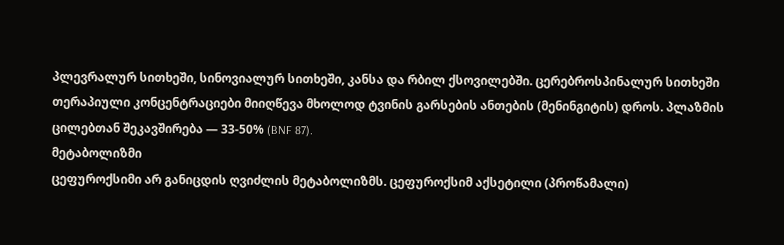პლევრალურ სითხეში, სინოვიალურ სითხეში, კანსა და რბილ ქსოვილებში. ცერებროსპინალურ სითხეში თერაპიული კონცენტრაციები მიიღწევა მხოლოდ ტვინის გარსების ანთების (მენინგიტის) დროს. პლაზმის ცილებთან შეკავშირება — 33-50% (BNF 87).
მეტაბოლიზმი
ცეფუროქსიმი არ განიცდის ღვიძლის მეტაბოლიზმს. ცეფუროქსიმ აქსეტილი (პროწამალი)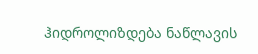ჰიდროლიზდება ნაწლავის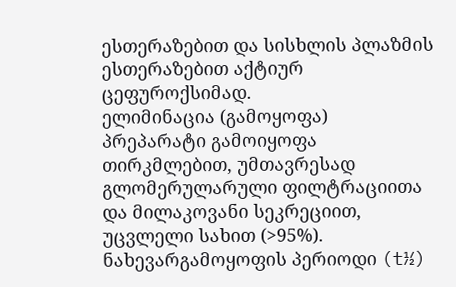ესთერაზებით და სისხლის პლაზმის ესთერაზებით აქტიურ ცეფუროქსიმად.
ელიმინაცია (გამოყოფა)
პრეპარატი გამოიყოფა თირკმლებით, უმთავრესად გლომერულარული ფილტრაციითა და მილაკოვანი სეკრეციით, უცვლელი სახით (>95%). ნახევარგამოყოფის პერიოდი (t½)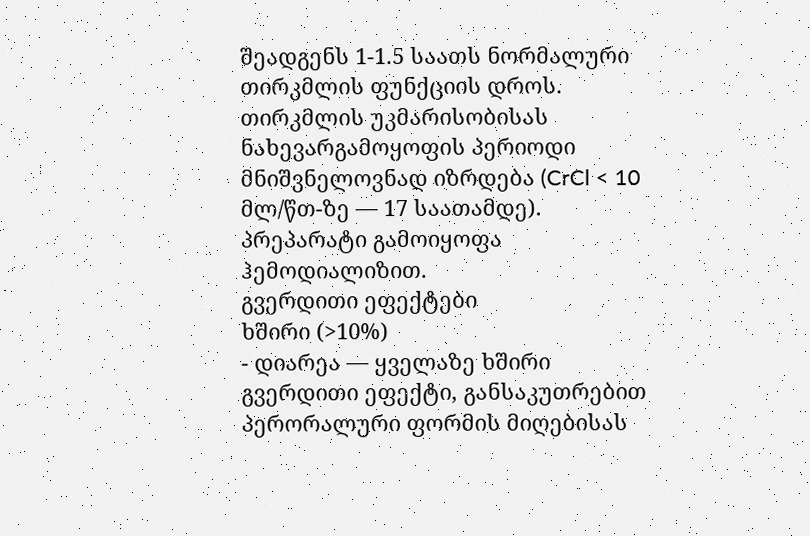შეადგენს 1-1.5 საათს ნორმალური თირკმლის ფუნქციის დროს. თირკმლის უკმარისობისას ნახევარგამოყოფის პერიოდი მნიშვნელოვნად იზრდება (CrCl < 10 მლ/წთ-ზე — 17 საათამდე). პრეპარატი გამოიყოფა ჰემოდიალიზით.
გვერდითი ეფექტები
ხშირი (>10%)
- დიარეა — ყველაზე ხშირი გვერდითი ეფექტი, განსაკუთრებით პერორალური ფორმის მიღებისას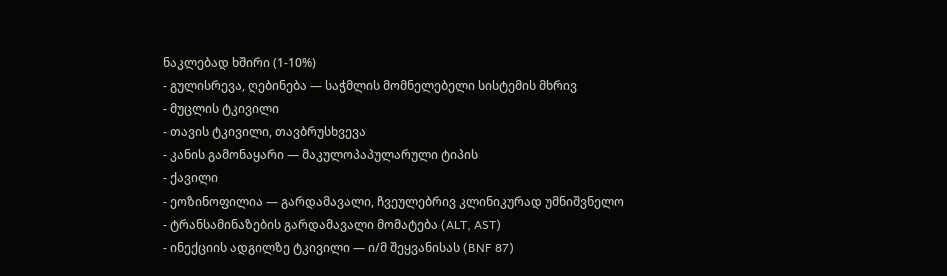ნაკლებად ხშირი (1-10%)
- გულისრევა, ღებინება — საჭმლის მომნელებელი სისტემის მხრივ
- მუცლის ტკივილი
- თავის ტკივილი, თავბრუსხვევა
- კანის გამონაყარი — მაკულოპაპულარული ტიპის
- ქავილი
- ეოზინოფილია — გარდამავალი, ჩვეულებრივ კლინიკურად უმნიშვნელო
- ტრანსამინაზების გარდამავალი მომატება (ALT, AST)
- ინექციის ადგილზე ტკივილი — ი/მ შეყვანისას (BNF 87)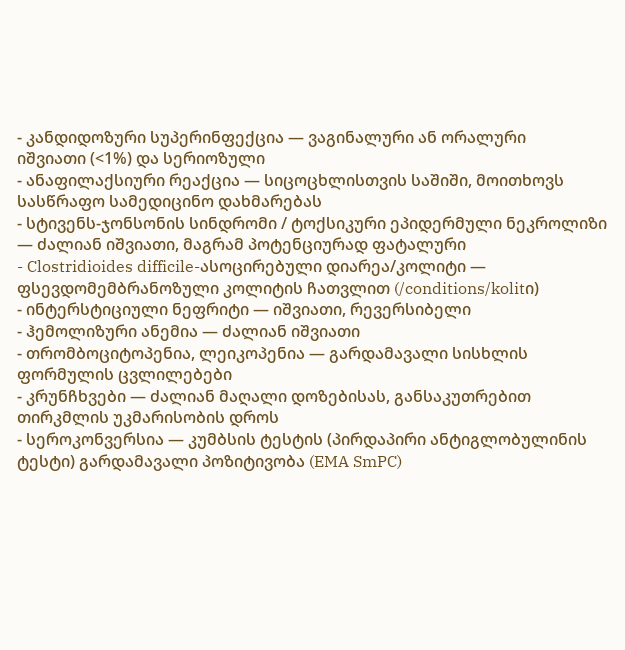- კანდიდოზური სუპერინფექცია — ვაგინალური ან ორალური
იშვიათი (<1%) და სერიოზული
- ანაფილაქსიური რეაქცია — სიცოცხლისთვის საშიში, მოითხოვს სასწრაფო სამედიცინო დახმარებას
- სტივენს-ჯონსონის სინდრომი / ტოქსიკური ეპიდერმული ნეკროლიზი — ძალიან იშვიათი, მაგრამ პოტენციურად ფატალური
- Clostridioides difficile-ასოცირებული დიარეა/კოლიტი — ფსევდომემბრანოზული კოლიტის ჩათვლით (/conditions/kolitი)
- ინტერსტიციული ნეფრიტი — იშვიათი, რევერსიბელი
- ჰემოლიზური ანემია — ძალიან იშვიათი
- თრომბოციტოპენია, ლეიკოპენია — გარდამავალი სისხლის ფორმულის ცვლილებები
- კრუნჩხვები — ძალიან მაღალი დოზებისას, განსაკუთრებით თირკმლის უკმარისობის დროს
- სეროკონვერსია — კუმბსის ტესტის (პირდაპირი ანტიგლობულინის ტესტი) გარდამავალი პოზიტივობა (EMA SmPC)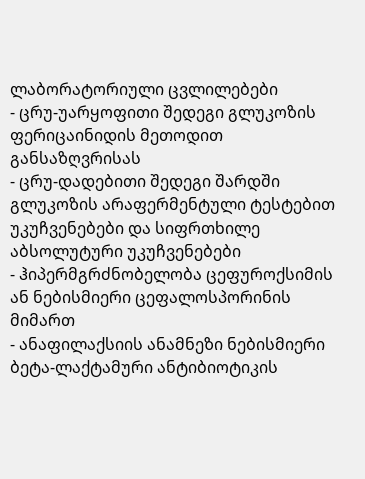ლაბორატორიული ცვლილებები
- ცრუ-უარყოფითი შედეგი გლუკოზის ფერიცაინიდის მეთოდით განსაზღვრისას
- ცრუ-დადებითი შედეგი შარდში გლუკოზის არაფერმენტული ტესტებით
უკუჩვენებები და სიფრთხილე
აბსოლუტური უკუჩვენებები
- ჰიპერმგრძნობელობა ცეფუროქსიმის ან ნებისმიერი ცეფალოსპორინის მიმართ
- ანაფილაქსიის ანამნეზი ნებისმიერი ბეტა-ლაქტამური ანტიბიოტიკის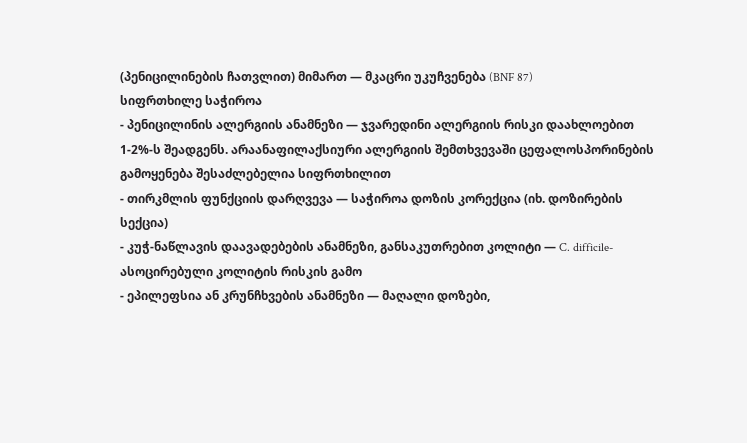(პენიცილინების ჩათვლით) მიმართ — მკაცრი უკუჩვენება (BNF 87)
სიფრთხილე საჭიროა
- პენიცილინის ალერგიის ანამნეზი — ჯვარედინი ალერგიის რისკი დაახლოებით 1-2%-ს შეადგენს. არაანაფილაქსიური ალერგიის შემთხვევაში ცეფალოსპორინების გამოყენება შესაძლებელია სიფრთხილით
- თირკმლის ფუნქციის დარღვევა — საჭიროა დოზის კორექცია (იხ. დოზირების სექცია)
- კუჭ-ნაწლავის დაავადებების ანამნეზი, განსაკუთრებით კოლიტი — C. difficile-ასოცირებული კოლიტის რისკის გამო
- ეპილეფსია ან კრუნჩხვების ანამნეზი — მაღალი დოზები,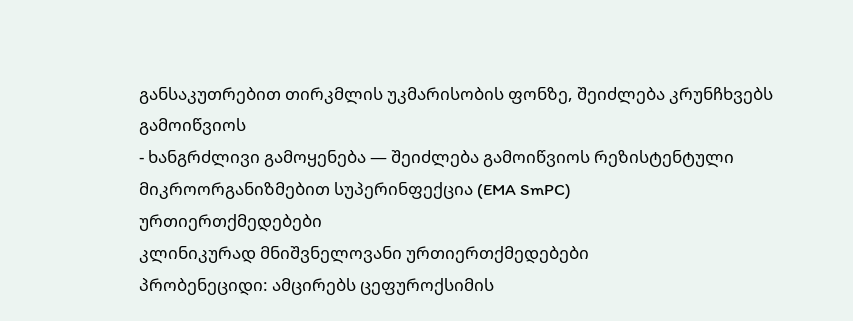განსაკუთრებით თირკმლის უკმარისობის ფონზე, შეიძლება კრუნჩხვებს გამოიწვიოს
- ხანგრძლივი გამოყენება — შეიძლება გამოიწვიოს რეზისტენტული მიკროორგანიზმებით სუპერინფექცია (EMA SmPC)
ურთიერთქმედებები
კლინიკურად მნიშვნელოვანი ურთიერთქმედებები
პრობენეციდი: ამცირებს ცეფუროქსიმის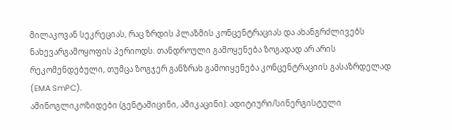მილაკოვან სეკრეციას, რაც ზრდის პლაზმის კონცენტრაციას და ახანგრძლივებს ნახევარგამოყოფის პერიოდს. თანდროული გამოყენება ზოგადად არ არის რეკომენდებული, თუმცა ზოგჯერ განზრახ გამოიყენება კონცენტრაციის გასაზრდელად (EMA SmPC).
ამინოგლიკოზიდები (გენტამიცინი, ამიკაცინი): ადიტიური/სინერგისტული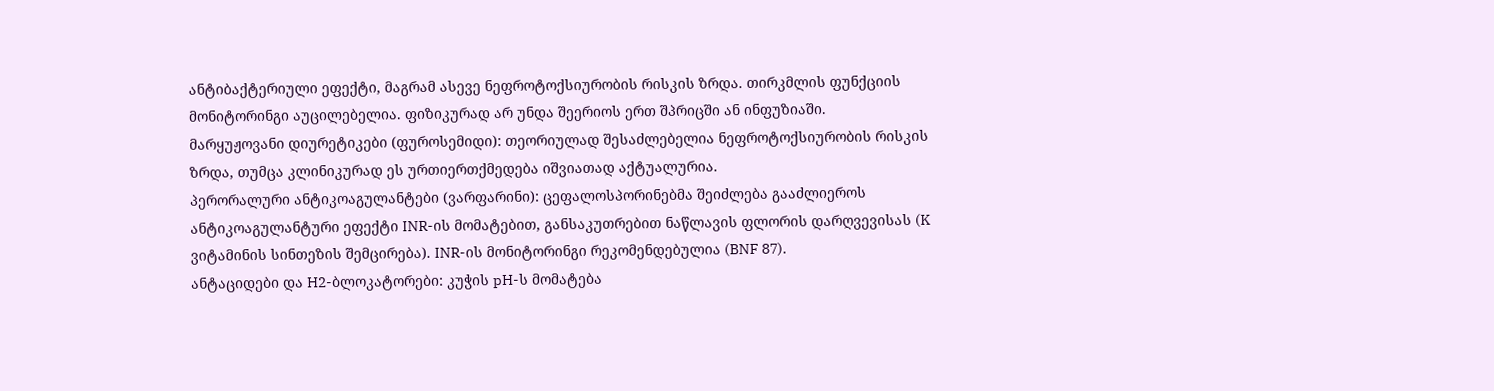ანტიბაქტერიული ეფექტი, მაგრამ ასევე ნეფროტოქსიურობის რისკის ზრდა. თირკმლის ფუნქციის მონიტორინგი აუცილებელია. ფიზიკურად არ უნდა შეერიოს ერთ შპრიცში ან ინფუზიაში.
მარყუჟოვანი დიურეტიკები (ფუროსემიდი): თეორიულად შესაძლებელია ნეფროტოქსიურობის რისკის ზრდა, თუმცა კლინიკურად ეს ურთიერთქმედება იშვიათად აქტუალურია.
პერორალური ანტიკოაგულანტები (ვარფარინი): ცეფალოსპორინებმა შეიძლება გააძლიეროს ანტიკოაგულანტური ეფექტი INR-ის მომატებით, განსაკუთრებით ნაწლავის ფლორის დარღვევისას (K ვიტამინის სინთეზის შემცირება). INR-ის მონიტორინგი რეკომენდებულია (BNF 87).
ანტაციდები და H2-ბლოკატორები: კუჭის pH-ს მომატება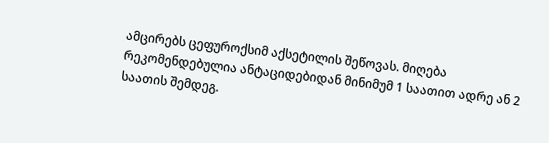ამცირებს ცეფუროქსიმ აქსეტილის შეწოვას. მიღება რეკომენდებულია ანტაციდებიდან მინიმუმ 1 საათით ადრე ან 2 საათის შემდეგ.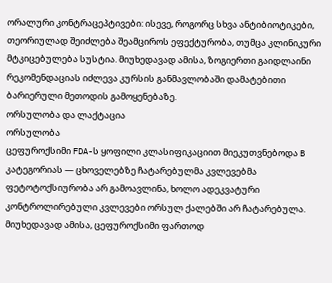ორალური კონტრაცეპტივები: ისევე, როგორც სხვა ანტიბიოტიკები, თეორიულად შეიძლება შეამციროს ეფექტურობა, თუმცა კლინიკური მტკიცებულება სუსტია. მიუხედავად ამისა, ზოგიერთი გაიდლაინი რეკომენდაციას იძლევა კურსის განმავლობაში დამატებითი ბარიერული მეთოდის გამოყენებაზე.
ორსულობა და ლაქტაცია
ორსულობა
ცეფუროქსიმი FDA-ს ყოფილი კლასიფიკაციით მიეკუთვნებოდა B კატეგორიას — ცხოველებზე ჩატარებულმა კვლევებმა ფეტოტოქსიურობა არ გამოავლინა, ხოლო ადეკვატური კონტროლირებული კვლევები ორსულ ქალებში არ ჩატარებულა. მიუხედავად ამისა, ცეფუროქსიმი ფართოდ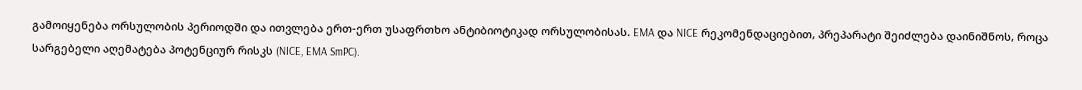გამოიყენება ორსულობის პერიოდში და ითვლება ერთ-ერთ უსაფრთხო ანტიბიოტიკად ორსულობისას. EMA და NICE რეკომენდაციებით, პრეპარატი შეიძლება დაინიშნოს, როცა სარგებელი აღემატება პოტენციურ რისკს (NICE, EMA SmPC).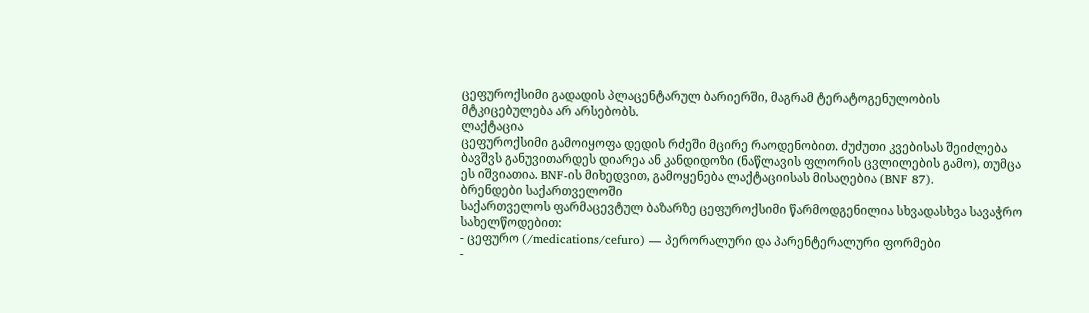ცეფუროქსიმი გადადის პლაცენტარულ ბარიერში, მაგრამ ტერატოგენულობის მტკიცებულება არ არსებობს.
ლაქტაცია
ცეფუროქსიმი გამოიყოფა დედის რძეში მცირე რაოდენობით. ძუძუთი კვებისას შეიძლება ბავშვს განუვითარდეს დიარეა ან კანდიდოზი (ნაწლავის ფლორის ცვლილების გამო), თუმცა ეს იშვიათია. BNF-ის მიხედვით, გამოყენება ლაქტაციისას მისაღებია (BNF 87).
ბრენდები საქართველოში
საქართველოს ფარმაცევტულ ბაზარზე ცეფუროქსიმი წარმოდგენილია სხვადასხვა სავაჭრო სახელწოდებით:
- ცეფურო (/medications/cefuro) — პერორალური და პარენტერალური ფორმები
-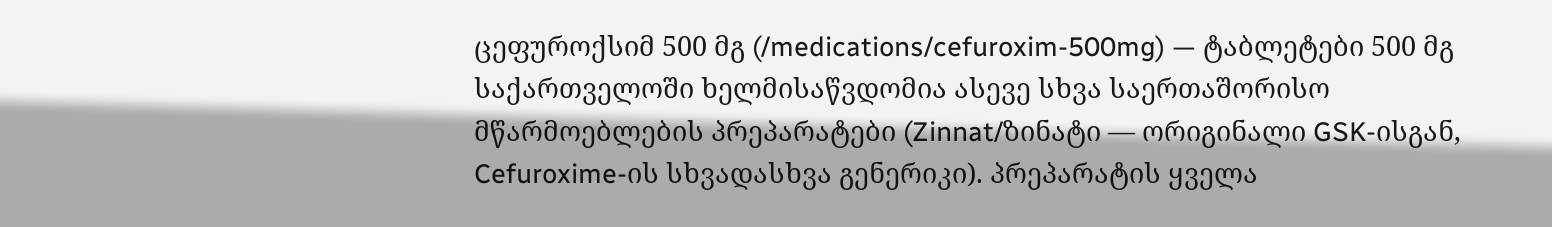ცეფუროქსიმ 500 მგ (/medications/cefuroxim-500mg) — ტაბლეტები 500 მგ
საქართველოში ხელმისაწვდომია ასევე სხვა საერთაშორისო მწარმოებლების პრეპარატები (Zinnat/ზინატი — ორიგინალი GSK-ისგან, Cefuroxime-ის სხვადასხვა გენერიკი). პრეპარატის ყველა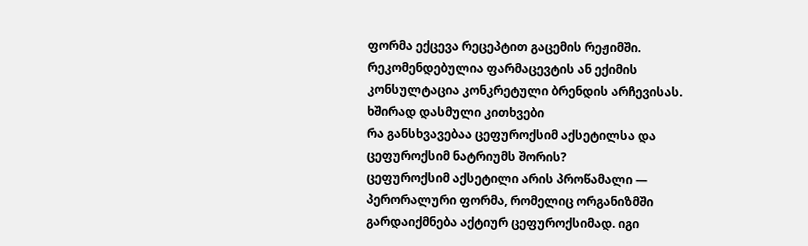ფორმა ექცევა რეცეპტით გაცემის რეჟიმში. რეკომენდებულია ფარმაცევტის ან ექიმის კონსულტაცია კონკრეტული ბრენდის არჩევისას.
ხშირად დასმული კითხვები
რა განსხვავებაა ცეფუროქსიმ აქსეტილსა და ცეფუროქსიმ ნატრიუმს შორის?
ცეფუროქსიმ აქსეტილი არის პროწამალი — პერორალური ფორმა, რომელიც ორგანიზმში გარდაიქმნება აქტიურ ცეფუროქსიმად. იგი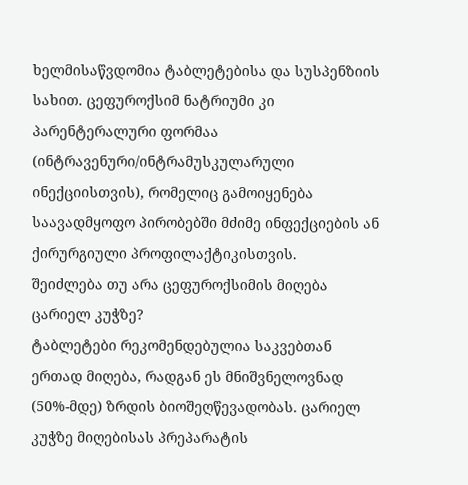ხელმისაწვდომია ტაბლეტებისა და სუსპენზიის სახით. ცეფუროქსიმ ნატრიუმი კი პარენტერალური ფორმაა (ინტრავენური/ინტრამუსკულარული ინექციისთვის), რომელიც გამოიყენება საავადმყოფო პირობებში მძიმე ინფექციების ან ქირურგიული პროფილაქტიკისთვის.
შეიძლება თუ არა ცეფუროქსიმის მიღება ცარიელ კუჭზე?
ტაბლეტები რეკომენდებულია საკვებთან ერთად მიღება, რადგან ეს მნიშვნელოვნად (50%-მდე) ზრდის ბიოშეღწევადობას. ცარიელ კუჭზე მიღებისას პრეპარატის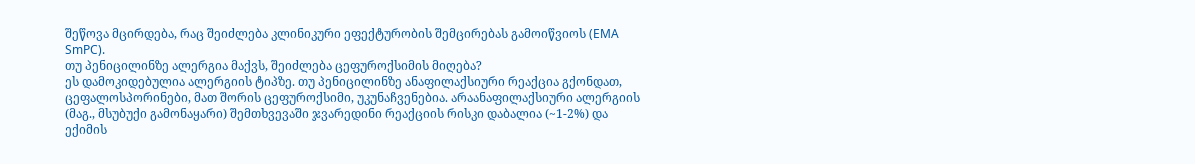შეწოვა მცირდება, რაც შეიძლება კლინიკური ეფექტურობის შემცირებას გამოიწვიოს (EMA SmPC).
თუ პენიცილინზე ალერგია მაქვს, შეიძლება ცეფუროქსიმის მიღება?
ეს დამოკიდებულია ალერგიის ტიპზე. თუ პენიცილინზე ანაფილაქსიური რეაქცია გქონდათ, ცეფალოსპორინები, მათ შორის ცეფუროქსიმი, უკუნაჩვენებია. არაანაფილაქსიური ალერგიის (მაგ., მსუბუქი გამონაყარი) შემთხვევაში ჯვარედინი რეაქციის რისკი დაბალია (~1-2%) და ექიმის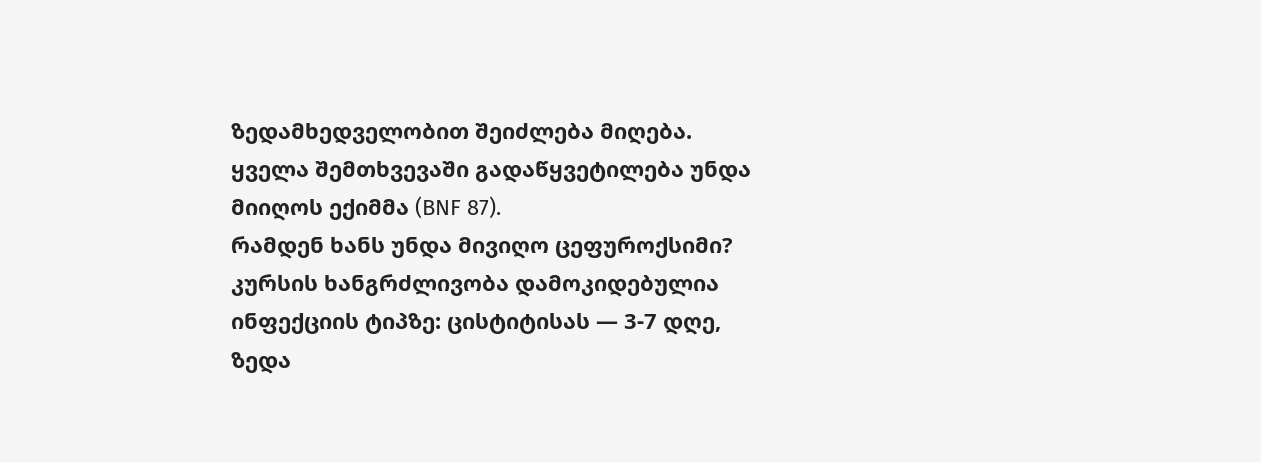ზედამხედველობით შეიძლება მიღება. ყველა შემთხვევაში გადაწყვეტილება უნდა მიიღოს ექიმმა (BNF 87).
რამდენ ხანს უნდა მივიღო ცეფუროქსიმი?
კურსის ხანგრძლივობა დამოკიდებულია ინფექციის ტიპზე: ცისტიტისას — 3-7 დღე, ზედა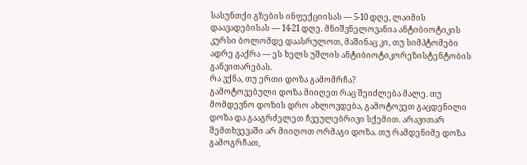სასუნთქი გზების ინფექციისას — 5-10 დღე, ლაიმის დაავადებისას — 14-21 დღე. მნიშვნელოვანია ანტიბიოტიკის კურსი ბოლომდე დაასრულოთ, მაშინაც კი, თუ სიმპტომები ადრე გაქრა — ეს ხელს უშლის ანტიბიოტიკორეზისტენტობის განვითარებას.
რა ვქნა, თუ ერთი დოზა გამომრჩა?
გამოტოვებული დოზა მიიღეთ რაც შეიძლება მალე. თუ მომდევნო დოზის დრო ახლოვდება, გამოტოვეთ გაცდენილი დოზა და გააგრძელეთ ჩვეულებრივი სქემით. არავითარ შემთხვევაში არ მიიღოთ ორმაგი დოზა. თუ რამდენიმე დოზა გამოგრჩათ,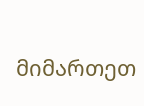მიმართეთ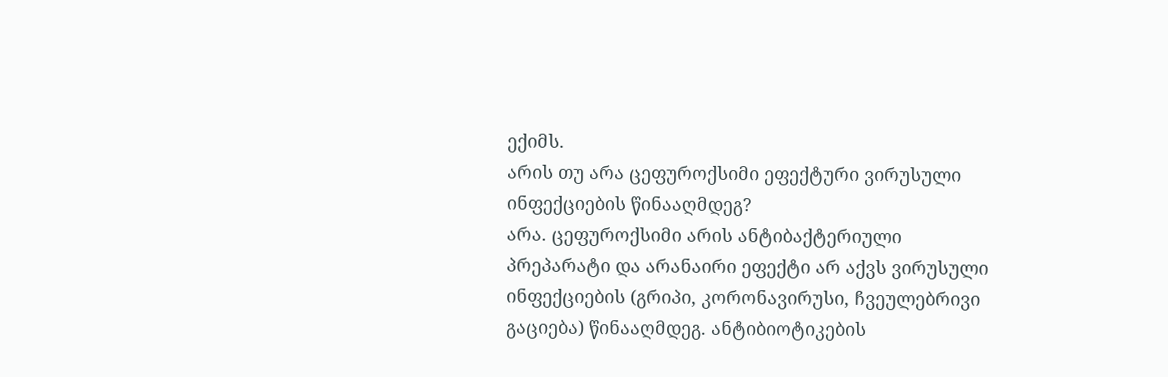ექიმს.
არის თუ არა ცეფუროქსიმი ეფექტური ვირუსული ინფექციების წინააღმდეგ?
არა. ცეფუროქსიმი არის ანტიბაქტერიული პრეპარატი და არანაირი ეფექტი არ აქვს ვირუსული ინფექციების (გრიპი, კორონავირუსი, ჩვეულებრივი გაციება) წინააღმდეგ. ანტიბიოტიკების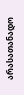არასათანადო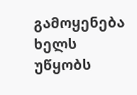გამოყენება ხელს უწყობს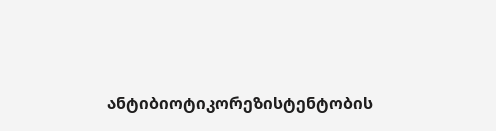ანტიბიოტიკორეზისტენტობის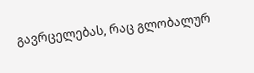გავრცელებას, რაც გლობალურ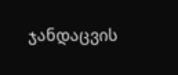ჯანდაცვის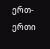ერთ-ერთი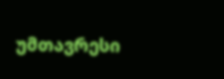უმთავრესი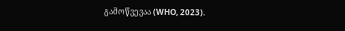გამოწვევაა (WHO, 2023).